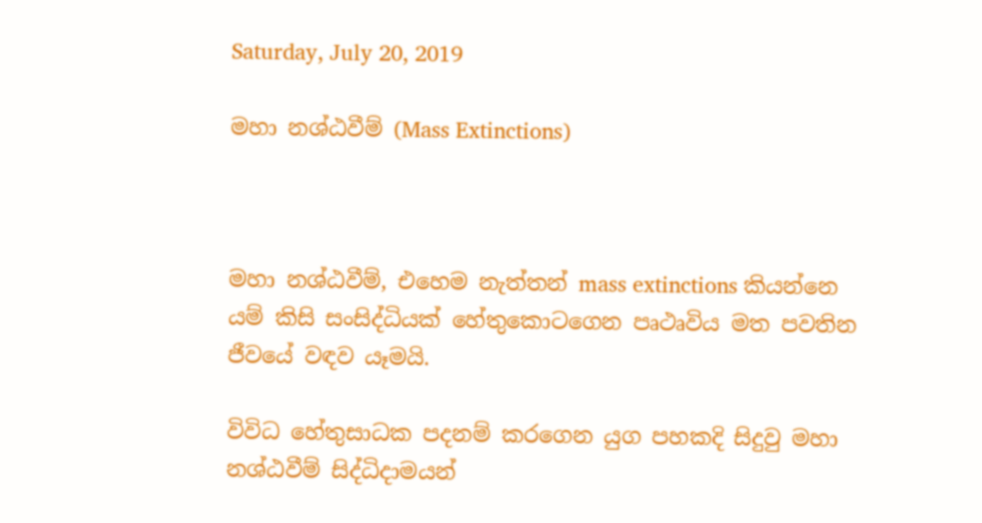Saturday, July 20, 2019

මහා නශ්ඨවීම් (Mass Extinctions)



මහා නශ්ඨවීම්, එහෙම නැත්තන් mass extinctions කියන්නෙ යම් කිසි සංසිද්ධියක් හේතුකොටගෙන පෘථෘවිය මත පවතින ජීවයේ වඳව යෑමයි.

විවිධ හේතුසාධක පදනම් කරගෙන යුග පහකදි සිදුවු මහා නශ්ඨවීම් සිද්ධිදාමයන්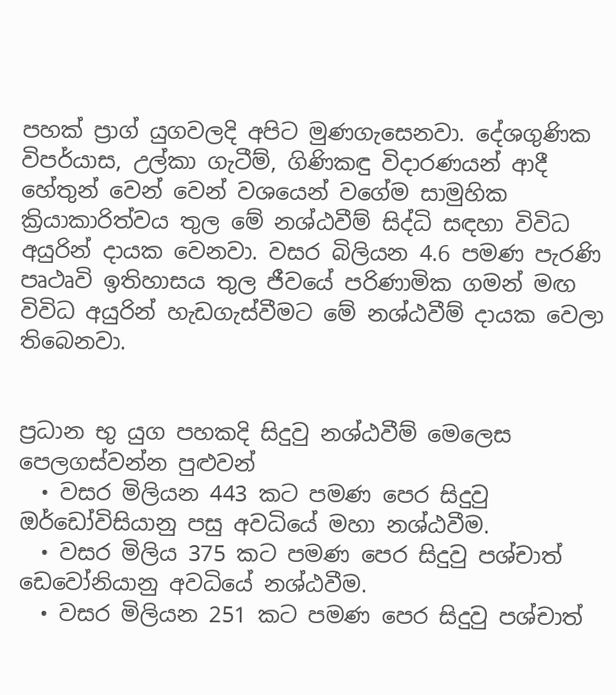පහක් ප්‍රාග් යුගවලදි අපිට මුණගැසෙනවා. දේශගුණික විපර්යාස, උල්කා ගැටීම්, ගිණිකඳු විදාරණයන් ආදී හේතුන් වෙන් වෙන් වශයෙන් වගේම සාමුහික ක්‍රියාකාරිත්වය තුල මේ නශ්ඨවීම් සිද්ධි සඳහා විවිධ අයුරින් දායක වෙනවා. වසර බිලියන 4.6 පමණ පැරණි පෘථෘවි ඉතිහාසය තුල ජීවයේ පරිණාමික ගමන් මඟ විවිධ අයුරින් හැඩගැස්වීමට මේ නශ්ඨවීම් දායක වෙලා තිබෙනවා.


ප්‍රධාන භු යුග පහකදි සිදුවු නශ්ඨවීම් මෙලෙස පෙලගස්වන්න පුළුවන්
  • වසර මිලියන 443 කට පමණ පෙර සිදුවු ඔර්ඩෝවිසියානු පසු අවධියේ මහා නශ්ඨවීම.
  • වසර මිලිය 375 කට පමණ පෙර සිදුවු පශ්චාත් ඩෙවෝනියානු අවධියේ නශ්ඨවීම.
  • වසර මිලියන 251 කට පමණ පෙර සිදුවු පශ්චාත්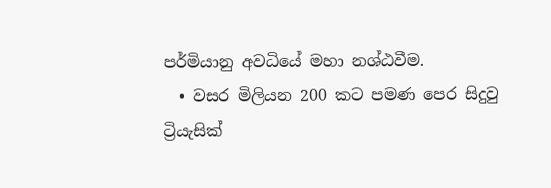පර්මියානු අවධියේ මහා නශ්ඨවීම.
  • වසර මිලියන 200 කට පමණ පෙර සිදුවු ට්‍රියැසික්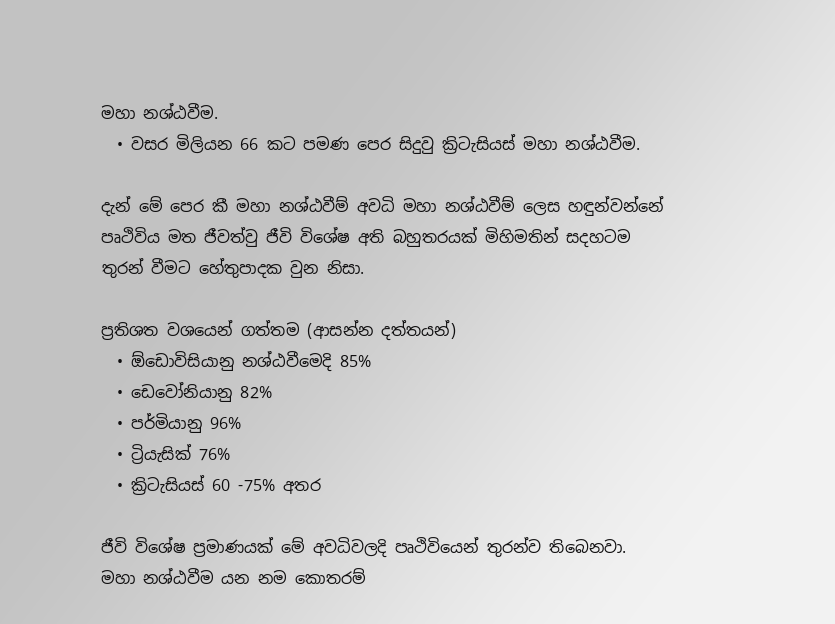මහා නශ්ඨවීම.
  • වසර මිලියන 66 කට පමණ පෙර සිදුවු ක්‍රිටැසියස් මහා නශ්ඨවීම.

දැන් මේ පෙර කී මහා නශ්ඨවීම් අවධි මහා නශ්ඨවීම් ලෙස හඳුන්වන්නේ පෘථිවිය මත ජීවත්වු ජීවි විශේෂ අති බහුතරයක් මිහිමතින් සදහටම තුරන් වීමට හේතුපාදක වුන නිසා.

ප්‍රතිශත වශයෙන් ගත්තම (ආසන්න දත්තයන්)
  • ඕඩොවිසියානු නශ්ඨවීමෙදි 85%
  • ඩෙවෝනියානු 82%
  • පර්මියානු 96%
  • ට්‍රියැසික් 76%
  • ක්‍රිටැසියස් 60 -75% අතර

ජීවි විශේෂ ප්‍රමාණයක් මේ අවධිවලදි පෘථිවියෙන් තුරන්ව තිබෙනවා. මහා නශ්ඨවීම යන නම කොතරම්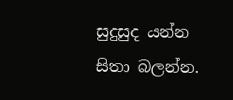සුදුසුද යන්න සිතා බලන්න.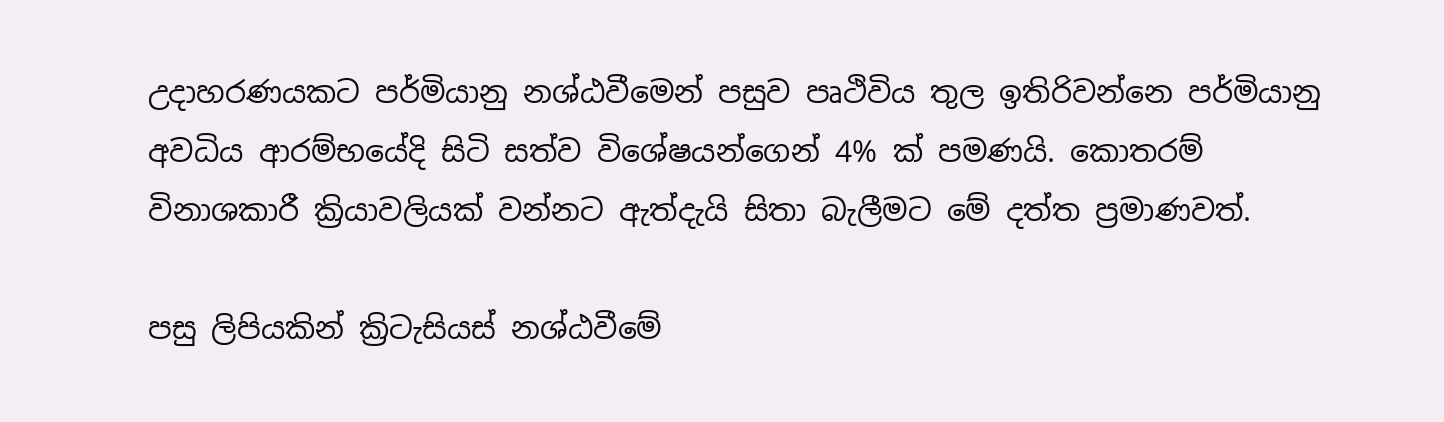උදාහරණයකට පර්මියානු නශ්ඨවීමෙන් පසුව පෘථිවිය තුල ඉතිරිවන්නෙ පර්මියානු අවධිය ආරම්භයේදි සිටි සත්ව විශේෂයන්ගෙන් 4% ක් පමණයි. කොතරම් විනාශකාරී ක්‍රියාවලියක් වන්නට ඇත්දැයි සිතා බැලීමට මේ දත්ත ප්‍රමාණවත්.

පසු ලිපියකින් ක්‍රිටැසියස් නශ්ඨවීමේ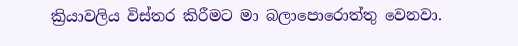ක්‍රියාවලිය විස්තර කිරීමට මා බලාපොරොත්තු වෙනවා.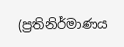(ප්‍රතිනිර්මාණය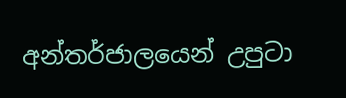අන්තර්ජාලයෙන් උපුටා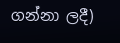ගන්නා ලදී)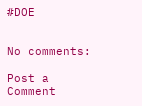#DOE


No comments:

Post a Comment